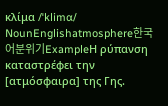κλίμα /ˈklimɑ/ NounEnglishatmosphere한국어분위기ExampleΗ ρύπανση καταστρέφει την [ατμόσφαιρα] της Γης.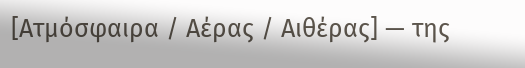[Ατμόσφαιρα / Αέρας / Αιθέρας] — της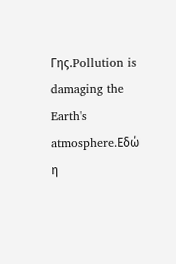Γης.Pollution is damaging the Earth's atmosphere.Εδώ η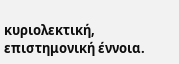κυριολεκτική, επιστημονική έννοια.